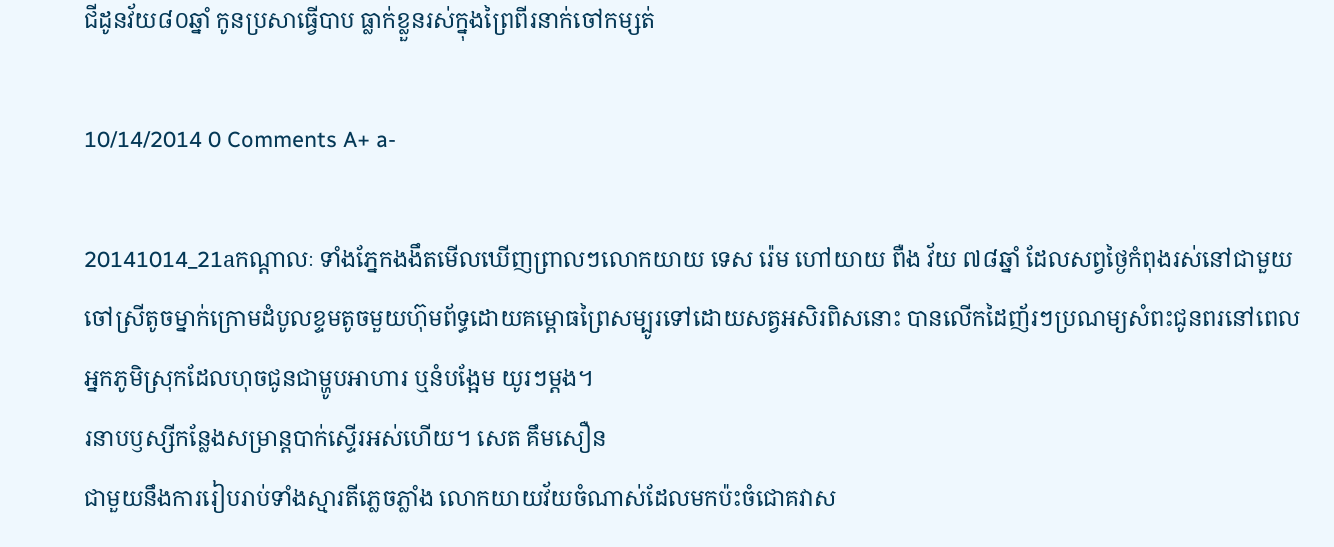ជីដូនវ័យ៨០ឆ្នាំ កូនប្រសាធ្វើបាប ធ្លាក់ខ្លួនរស់ក្នុងព្រៃពីរនាក់ចៅកម្សត់

10/14/2014 0 Comments A+ a-

20141014_21aកណ្តាលៈ ទាំងភ្នែកងងឹតមើលឃើញព្រាលៗលោកយាយ ទេស រ៉េម ហៅយាយ ពឺង វ័យ ៧៨ឆ្នាំ ដែលសព្វថ្ងៃកំពុងរស់នៅជាមួយចៅស្រីតូចម្នាក់ក្រោមដំបូលខ្ទមតូចមួយហ៊ុមព័ទ្ធដោយគម្ពោធព្រៃសម្បូរទៅដោយសត្វអសិរពិសនោះ បានលើកដៃញ័រៗប្រណម្យសំពះជូនពរនៅពេលអ្នកភូមិស្រុកដែលហុចជូនជាម្ហូបអាហារ ឬនំបង្អែម យូរៗម្តង។
រនាបឫស្សីកន្លែងសម្រាន្តបាក់ស្ទើរអស់ហើយ។ សេត គឹមសឿន
ជាមួយនឹងការរៀបរាប់ទាំងស្មារតីភ្លេចភ្លាំង លោកយាយវ័យចំណាស់ដែលមកប៉ះចំជោគវាស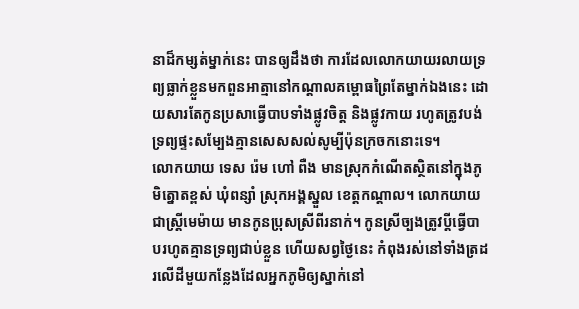នាដ៏កម្សត់ម្នាក់នេះ បានឲ្យដឹងថា ការដែលលោកយាយរលាយទ្រព្យធ្លាក់ខ្លួនមកពួនអាត្មានៅកណ្តាលគម្ពោធព្រៃតែម្នាក់ឯងនេះ ដោយសារតែកូនប្រសាធ្វើបាបទាំងផ្លូវចិត្ត និងផ្លូវកាយ រហូតត្រូវបង់ទ្រព្យផ្ទះសម្បែងគ្មានសេសសល់សូម្បីប៉ុនក្រចកនោះទេ។
លោកយាយ ទេស រ៉េម ហៅ ពឺង មានស្រុកកំណើតស្ថិតនៅក្នុងភូមិត្នោតខ្ពស់ ឃុំពន្សាំ ស្រុកអង្គស្នួល ខេត្តកណ្តាល។ លោកយាយជាស្ត្រីមេម៉ាយ មានកូនប្រុសស្រីពីរនាក់។ កូនស្រីច្បងត្រូវប្តីធ្វើបាបរហូតគ្មានទ្រព្យជាប់ខ្លួន ហើយសព្វថ្ងៃនេះ កំពុងរស់នៅទាំងត្រដរលើដីមួយកន្លែងដែលអ្នកភូមិឲ្យស្នាក់នៅ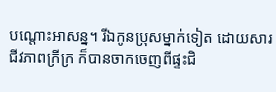បណ្តោះអាសន្ន។ រីឯកូនប្រុសម្នាក់ទៀត ដោយសារជីវភាពក្រីក្រ ក៏បានចាកចេញពីផ្ទះជិ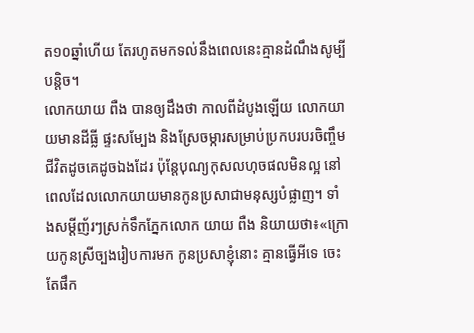ត១០ឆ្នាំហើយ តែរហូតមកទល់នឹងពេលនេះគ្មានដំណឹងសូម្បីបន្តិច។
លោកយាយ ពឺង បានឲ្យដឹងថា កាលពីដំបូងឡើយ លោកយាយមានដីធ្លី ផ្ទះសម្បែង និងស្រែចម្ការសម្រាប់ប្រកបរបរចិញ្ចឹមជីវិតដូចគេដូចឯងដែរ ប៉ុន្តែបុណ្យកុសលហុចផលមិនល្អ នៅពេលដែលលោកយាយមានកូនប្រសាជាមនុស្សបំផ្លាញ។ ទាំងសម្តីញ័រៗស្រក់ទឹកភ្នែកលោក យាយ ពឺង និយាយថា៖«ក្រោយកូនស្រីច្បងរៀបការមក កូនប្រសាខ្ញុំនោះ គ្មានធ្វើអីទេ ចេះតែផឹក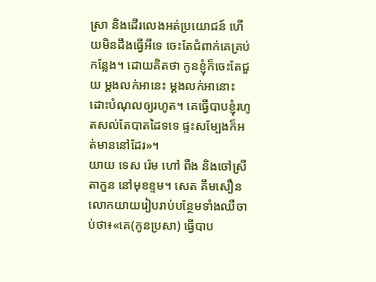ស្រា និងដើរលេងអត់ប្រយោជន៍ ហើយមិនដឹងធ្វើអីទេ ចេះតែជំពាក់គេគ្រប់កន្លែង។ ដោយគិតថា កូនខ្ញុំក៏ចេះតែជួយ ម្តងលក់អានេះ ម្តងលក់អានោះ ដោះបំណុលឲ្យរហូត។ គេធ្វើបាបខ្ញុំរហូតសល់តែបាតដៃទទេ ផ្ទះសម្បែងក៏អត់មាននៅដែរ»។
យាយ ទេស រ៉េម ហៅ ពឺង និងចៅស្រី តាកួន នៅមុខខ្ទម។ សេត គឹមសឿន
លោកយាយរៀបរាប់បន្ថែមទាំងឈឺចាប់ថា៖«គេ(កូនប្រសា) ធ្វើបាប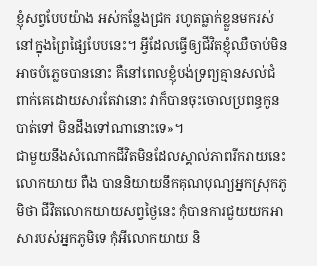ខ្ញុំសព្វបែបយ៉ាង អស់កន្លែងជ្រក រហូតធ្លាក់ខ្លួនមករស់នៅក្នុងព្រៃផ្សៃបែបនេះ។ អ្វីដែលធ្វើឲ្យជីវិតខ្ញុំឈឺចាប់មិនអាចបំភ្លេចបាននោះ គឺនៅពេលខ្ញុំបង់ទ្រព្យគ្មានសល់ជំពាក់គេដោយសារតែវានោះ វាក៏បានចុះចោលប្រពន្ធកូនបាត់ទៅ មិនដឹងទៅណានោះទេ»។
ជាមួយនឹងសំណោកជីវិតមិនដែលស្គាល់ភាពរីករាយនេះ លោកយាយ ពឺង បាននិយាយនឹកគុណបុណ្យអ្នកស្រុកភូមិថា ជីវិតលោកយាយសព្វថ្ងៃនេះ កុំបានការជួយយកអាសារបស់អ្នកភូមិទេ កុំអីលោកយាយ និ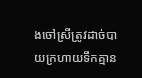ងចៅស្រីត្រូវដាច់បាយក្រហាយទឹកគ្មាន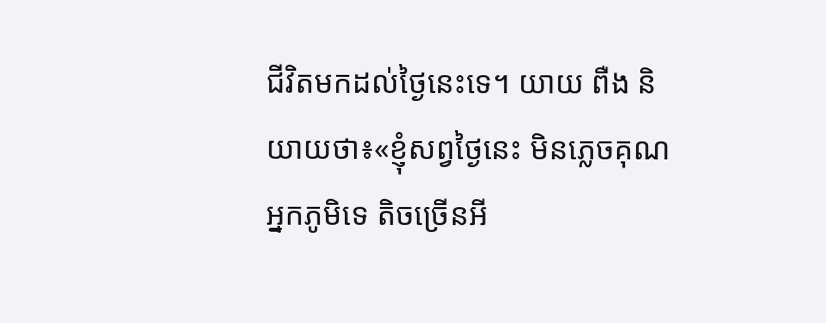ជីវិតមកដល់ថ្ងៃនេះទេ។ យាយ ពឺង និយាយថា៖«ខ្ញុំសព្វថ្ងៃនេះ មិនភ្លេចគុណអ្នកភូមិទេ តិចច្រើនអី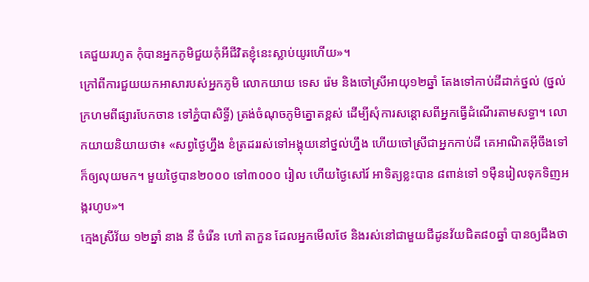គេជួយរហូត កុំបានអ្នកភូមិជួយកុំអីជីវិតខ្ញុំនេះស្លាប់យូរហើយ»។
ក្រៅពីការជួយយកអាសារបស់អ្នកភូមិ លោកយាយ ទេស រ៉េម និងចៅស្រីអាយុ១២ឆ្នាំ តែងទៅកាប់ដីដាក់ថ្នល់ (ថ្នល់ក្រហមពីផ្សារបែកចាន ទៅភ្នំបាសិទ្ធិ៍) ត្រង់ចំណុចភូមិត្នោតខ្ពស់ ដើម្បីសុំការសន្ដោសពីអ្នកធ្វើដំណើរតាមសទ្ធា។ លោកយាយនិយាយថា៖ «សព្វថ្ងៃហ្នឹង ខំត្រដររស់ទៅអង្គុយនៅថ្នល់ហ្នឹង ហើយចៅស្រីជាអ្នកកាប់ដី គេអាណិតអ៊ីចឹងទៅក៏ឲ្យលុយមក។ មួយថ្ងៃបាន២០០០ ទៅ៣០០០ រៀល ហើយថ្ងៃសៅរ៍ អាទិត្យខ្លះបាន ៨ពាន់ទៅ ១ម៉ឺនរៀលទុកទិញអង្ករហូប»។
ក្មេងស្រីវ័យ ១២ឆ្នាំ នាង នី ចំរើន ហៅ តាកួន ដែលអ្នកមើលថែ និងរស់នៅជាមួយជីដូនវ័យជិត៨០ឆ្នាំ បានឲ្យដឹងថា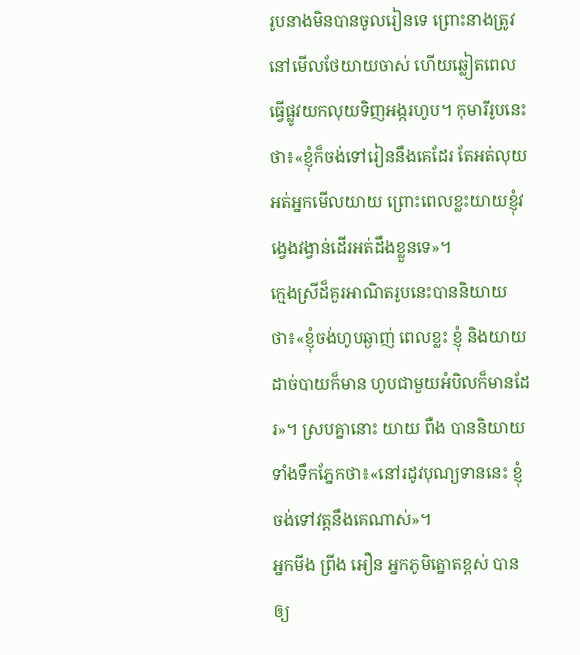រូបនាងមិនបានចូលរៀនទេ ព្រោះនាងត្រូវនៅមើលថែយាយចាស់ ហើយឆ្លៀតពេលធ្វើផ្លូវយកលុយទិញអង្ករហូប។ កុមារីរូបនេះថា៖«ខ្ញុំក៏ចង់ទៅរៀននឹងគេដែរ តែអត់លុយ អត់អ្នកមើលយាយ ព្រោះពេលខ្លះយាយខ្ញុំវង្វេងវង្វាន់ដើរអត់ដឹងខ្លួនទេ»។
ក្មេងស្រីដ៏គួរអាណិតរូបនេះបាននិយាយថា៖«ខ្ញុំចង់ហូបឆ្ងាញ់ ពេលខ្លះ ខ្ញុំ និងយាយដាច់បាយក៏មាន ហូបជាមួយអំបិលក៏មានដែរ»។ ស្របគ្នានោះ យាយ ពឺង បាននិយាយទាំងទឹកភ្នែកថា៖«នៅរដូវបុណ្យទាននេះ ខ្ញុំចង់ទៅវត្តនឹងគេណាស់»។
អ្នកមីង ព្រីង អឿន អ្នកភូមិត្នោតខ្ពស់ បានឲ្យ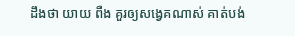ដឹងថា យាយ ពឺង គួរឲ្យសង្វេគណាស់ គាត់បង់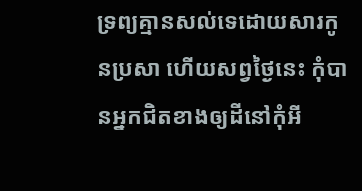ទ្រព្យគ្មានសល់ទេដោយសារកូនប្រសា ហើយសព្វថ្ងៃនេះ កុំបានអ្នកជិតខាងឲ្យដីនៅកុំអី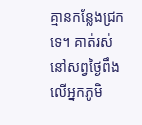គ្មានកន្លែងជ្រកទេ។ គាត់រស់នៅសព្វថ្ងៃពឹងលើអ្នកភូមិ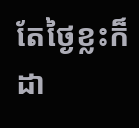តែថ្ងៃខ្លះក៏ដា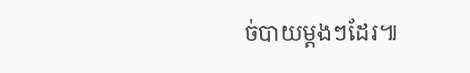ច់បាយម្តងៗដែរ៕